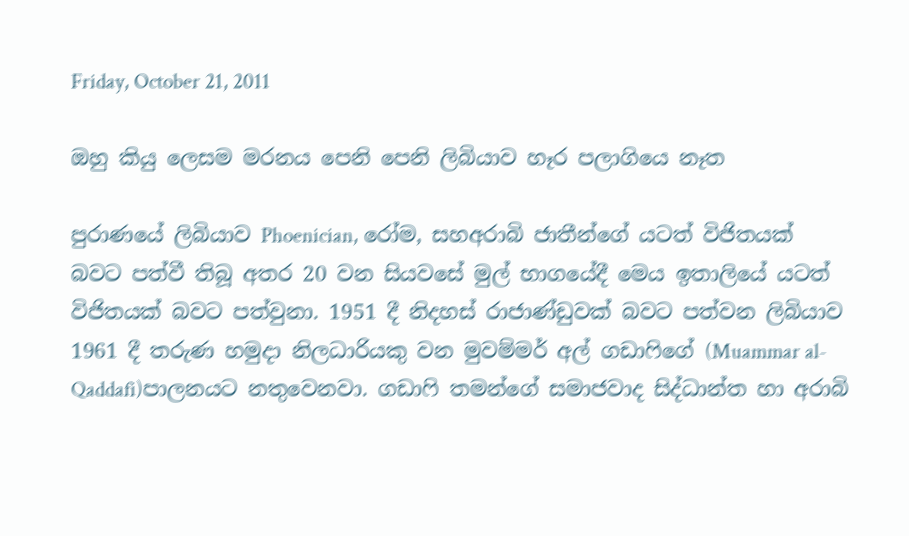Friday, October 21, 2011

ඔහු කියු ලෙසම මරනය පෙනි පෙනි ලිබියාව හෑර පලාගියෙ නෑත

පුරාණයේ ලිබියාව Phoenician, රෝම, සහඅරාබි ජාතීන්‍‍ගේ යටත් විජිතයක් බවට පත්වී තිබූ අතර 20 වන සියවසේ මුල් භාගයේදී මෙය ඉතාලියේ යටත් විජිතයක් බවට පත්වුනා. 1951 දී නිදහස් රාජාණ්ඩුවක් බවට පත්වන ලිබියාව 1961 දී තරුණ හමුදා නිලධාරියකු වන මුවම්මර් අල් ගඩාෆිගේ (Muammar al-Qaddafi)පාලනයට නතුවෙනවා. ගඩාෆි තමන්ගේ සමාජවාද සිද්ධාන්ත හා අරාබි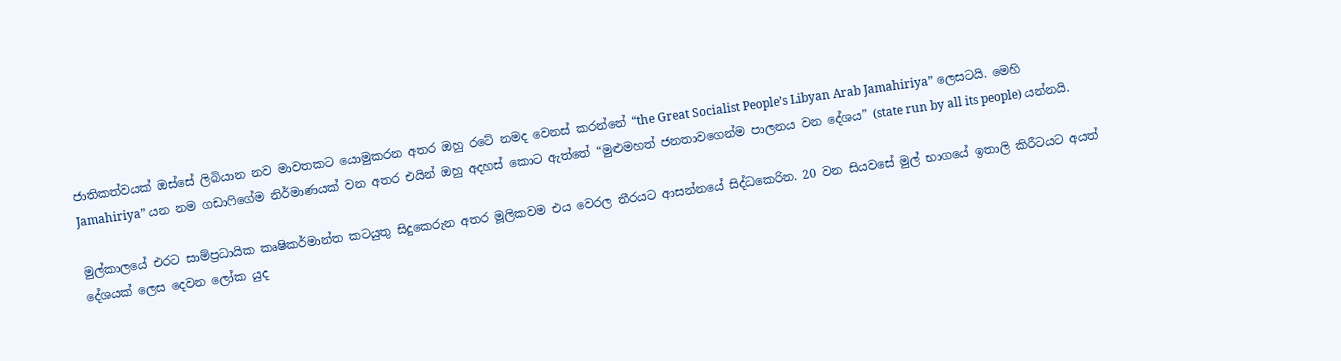ජාතිකත්වයක් ඔස්සේ ලිබියාන නව මාවතකට යොමුකරන අතර ඔහු රටේ නමද වෙනස් කරන්නේ “the Great Socialist People’s Libyan Arab Jamahiriya” ලෙසටයි. මෙහි Jamahiriya” යන නම ග‍ඩාෆිගේම නිර්මාණයක් වන අතර එයින් ඔහු අදහස් කොට ඇත්තේ “මුළුමහත් ජනතාවගෙන්ම පාලනය වන දේශය” (state run by all its people) යන්නයි.

මුල්කාලයේ එරට සාම්ප්‍රධායික කෘෂිකර්මාන්ත කටයුතු ‍සිදුකෙරුන අතර මූලිකවම එය වෙරල තීරයට ආසන්නයේ සිද්ධකෙරින. 20 වන සියවසේ මුල් භාගයේ ඉතාලි කිරීටයට අයත් දේශයක් ලෙස දෙවන ලෝක යුද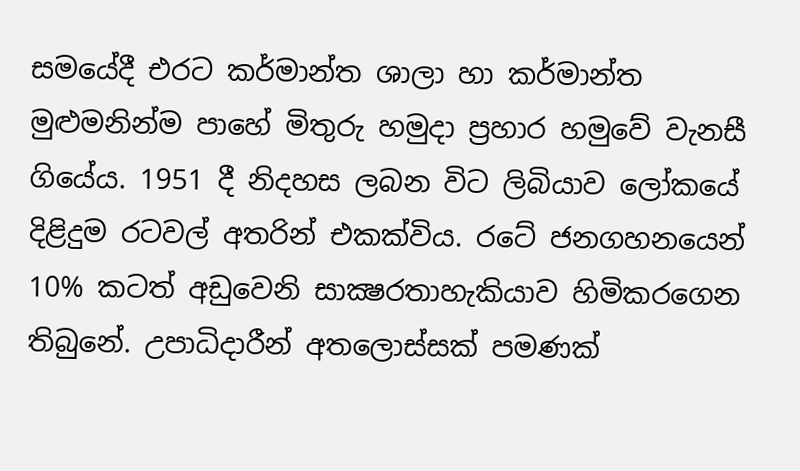සමයේදී එරට කර්මාන්ත ශාලා හා කර්මාන්ත මුළුමනින්ම පාහේ මිතුරු හමුදා ප්‍රහාර හමුවේ වැනසී ගියේය. 1951 දී නිදහස ලබන විට ලිබියා‍ව ලෝකයේ දිළිදුම රටවල් අතරින් එකක්විය. රටේ ජනගහනයෙන් 10% කටත් අඩුවෙනි සාක්‍ෂරතාහැකියාව හිමිකරගෙන තිබුනේ. උපාධිදාරීන් අතලොස්සක් පමණක්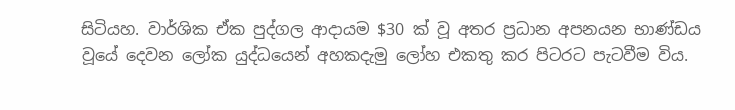සිටියහ. වාර්ශික ඒක පුද්ගල ආදායම $30 ක් වූ අතර ප්‍රධාන අපනයන භාණ්ඩය වූයේ දෙවන ලෝක යුද්ධයෙන් අහකදැමු ලෝහ එකතු කර පිටරට පැටවීම විය.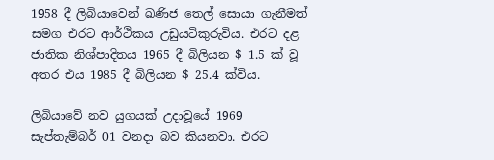1958 දී ලිබියාවෙන් ඛණිජ තෙල් සොයා ගැනීමත් සමග එරට ආර්ථිකය උඩුයටිකුරුවිය. එරට දළ ජාතික නිශ්පාදිතය 1965 දී බිලියන $ 1.5 ක් වූ අතර එය 1985 දී බිලියන $ 25.4 ක්විය.

ලිබියාවේ නව යුගයක් උදාවූයේ 1969 සැප්තැම්බර් 01 වනදා බව කියනවා. එරට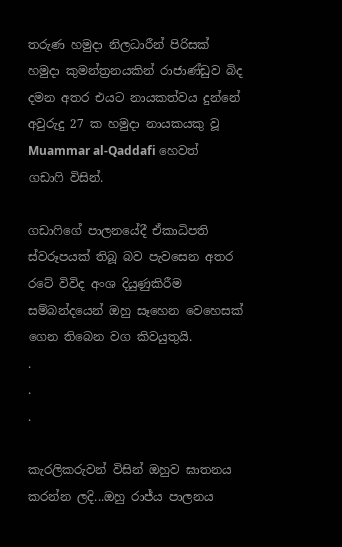තරුණ හමුදා නිලධාරීන් පිරිසක් හමුදා කුමන්ත්‍රනයකින් රාජාණ්ඩුව බිද දමන අතර එයට නායකත්වය දුන්නේ අවුරුදු 27 ක හමුදා නායකයකු වූ Muammar al-Qaddafi හෙවත් ගඩාෆි විසින්.

ගඩාෆිගේ පාලනයේදී ඒකාධිපති ස්වරූපයක් තිබූ බව පැවසෙන අතර රටේ විවිද අංශ දියුණුකිරීම සම්බන්දයෙන් ඔහු සෑහෙන වෙහෙසක් ගෙන තිබෙන වග කිවයුතුයි.
.
.
.

කැරලිකරුවන් විසින් ඔහුව ඝාතනය කරන්න ලදි...ඔහු රාජ්ය පාලනය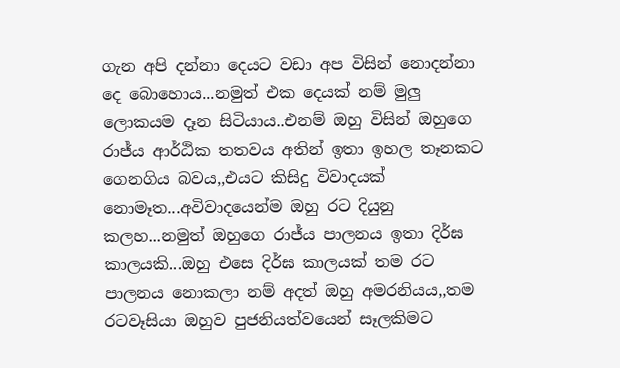ගැන අපි දන්නා දෙයට වඩා අප විසින් නොදන්නා දෙ බොහොය...නමුත් එක දෙයක් නම් මුලු ලොකයම දෑන සිටියාය..එනම් ඔහු විසින් ඔහුගෙ රාජ්ය ආර්ඨික තතවය අතින් ඉතා ඉහල තෑනකට ගෙනගිය බවය,,එයට කිසිදු විවාදයක් නොමෑත...අවිවාදයෙන්ම ඔහු රට දියුනු කලහ...නමුත් ඔහුගෙ රාජ්ය පාලනය ඉතා දිර්ඝ කාලයකි...ඔහු එසෙ දිර්ඝ කාලයක් තම රට පාලනය නොකලා නම් අදත් ඔහු අමරනියය,,තම රටවෑසියා ඔහුව පුජනියත්වයෙන් සෑලකිමට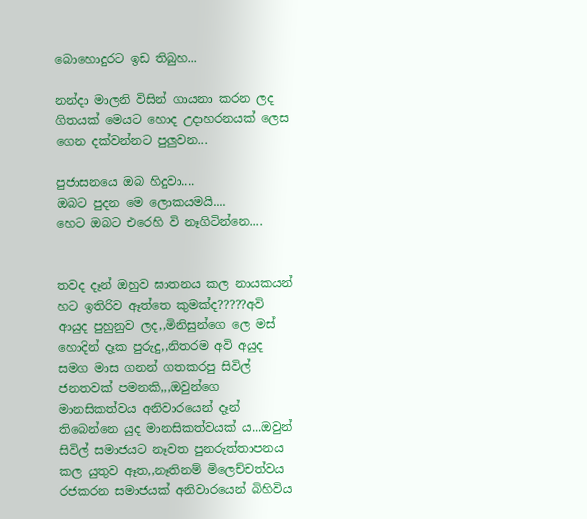බොහොදුරට ඉඩ තිබුහ...

නන්දා මාලනි විසින් ගායනා කරන ලද ගිතයක් මෙයට හොද උදාහරනයක් ලෙස ගෙන දක්වන්නට පුලුවන...

පුජාසනයෙ ඔබ හිදුවා....
ඔබට පුදන මෙ ලොකයමයි....
හෙට ඔබට එරෙහි වි නෑගිටින්නෙ....


තවද දෑන් ඔහුව ඝාතනය කල නායකයන් හට ඉතිරිව ඈත්තෙ කුමක්ද?????අවි ආයුද පුහුනුව ලද,,මිනිසුන්ගෙ ලෙ මස් හොදින් දෑක පුරුදු,,නිතරම අවි අයුද සමග මාස ගනන් ගතකරපු සිවිල් ජනතවක් පමනකි,,,ඔවුන්ගෙ මානසිකත්වය අනිවාරයෙන් දෑන් තිබෙන්නෙ යුද මානසිකත්වයක් ය...ඔවුන් සිවිල් සමාජයට නෑවත පුනරුත්තාපනය කල යුතුව ඈත,,නෑතිනම් මිලෙච්චත්වය රජකරන සමාජයක් අනිවාරයෙන් බිහිවිය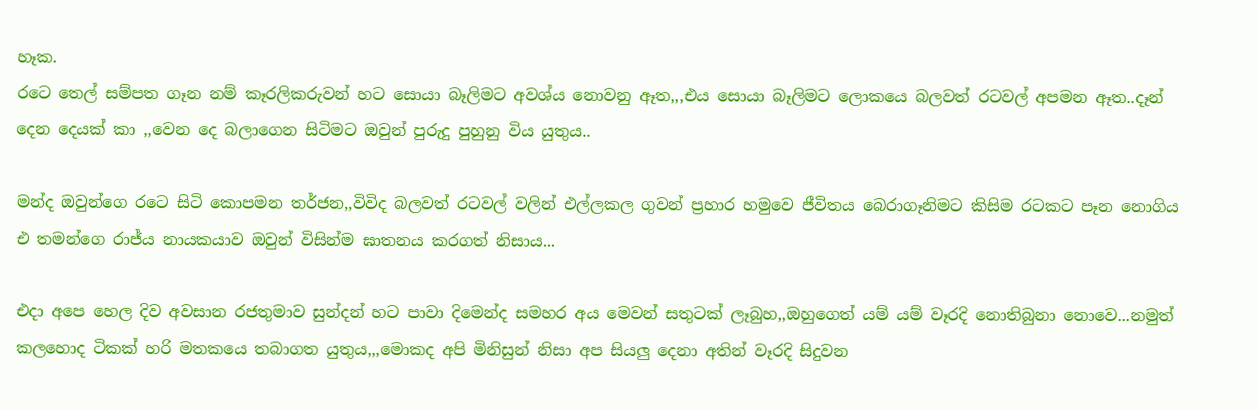හෑක.
රටෙ තෙල් සම්පත ගෑන නම් කෑරලිකරුවන් හට සොයා බෑලිමට අවශ්ය නොවනු ඈත,,,එය සොයා බෑලිමට ලොකයෙ බලවත් රටවල් අපමන ඈත..දෑන් දෙන දෙයක් කා ,,වෙන දෙ බලාගෙන සිටිමට ඔවුන් පුරුදු පුහුනු විය යුතුය..

මන්ද ඔවුන්ගෙ රටෙ සිටි කොපමන තර්ජන,,විවිද බලවත් රටවල් වලින් එල්ලකල ගුවන් ප්‍රහාර හමුවෙ ජීවිතය බෙරාගෑනිමට කිසිම රටකට පෑන නොගිය එ තමන්ගෙ රාජ්ය නායකයාව ඔවුන් විසින්ම ඝාතනය කරගත් නිසාය...

එදා අපෙ හෙල දිව අවසාන රජතුමාව සුන්දන් හට පාවා දිමෙන්ද සමහර අය මෙවන් සතුටක් ලෑබුහ,,ඔහුගෙත් යම් යම් වෑරදි නොතිබුනා නොවෙ...නමුත් කලහොද ටිකක් හරි මතකයෙ තබාගත යුතුය,,,මොකද අපි මිනිසුන් නිසා අප සියලු දෙනා අතින් වෑරදි සිදුවන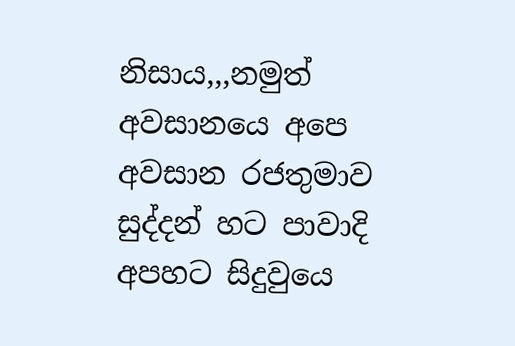නිසාය,,,නමුත් අවසානයෙ අපෙ අවසාන රජතුමාව සුද්දන් හට පාවාදි අපහට සිදුවුයෙ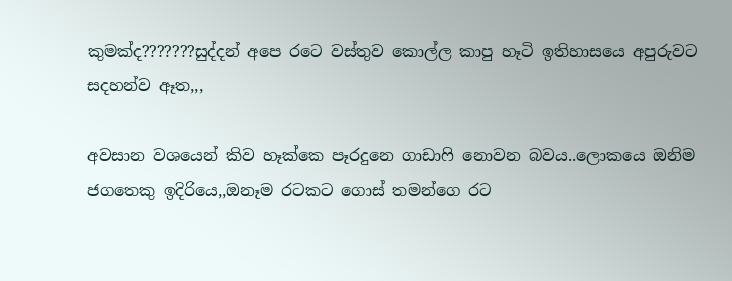කුමක්ද???????සුද්දන් අපෙ රටෙ වස්තුව කොල්ල කාපු හෑටි ඉතිහාසයෙ අපුරුවට සදහන්ව ඈත,,,

අවසාන වශයෙන් කිව හෑක්කෙ පෑරදුනෙ ගාඩාෆි නොවන බවය..ලොකයෙ ඔනිම ජගතෙකු ඉදිරියෙ,,ඔනෑම රටකට ගොස් තමන්ගෙ රට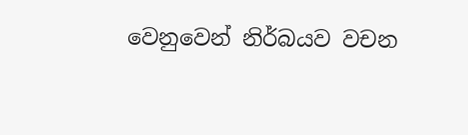වෙනුවෙන් නිර්බයව වචන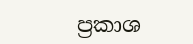ප්‍රකාශ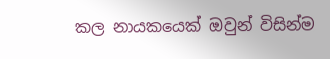කල නායකයෙක් ඔවුන් විසින්ම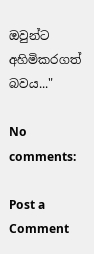ඔවුන්ට අහිමිකරගත් බවය..."

No comments:

Post a Comment